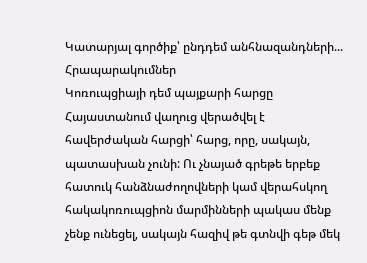Կատարյալ գործիք՝ ընդդեմ անհնազանդների...
Հրապարակումներ
Կոռուպցիայի դեմ պայքարի հարցը Հայաստանում վաղուց վերածվել է հավերժական հարցի՝ հարց, որը, սակայն, պատասխան չունի: Ու չնայած գրեթե երբեք հատուկ հանձնաժողովների կամ վերահսկող հակակոռուպցիոն մարմինների պակաս մենք չենք ունեցել, սակայն հազիվ թե գտնվի գեթ մեկ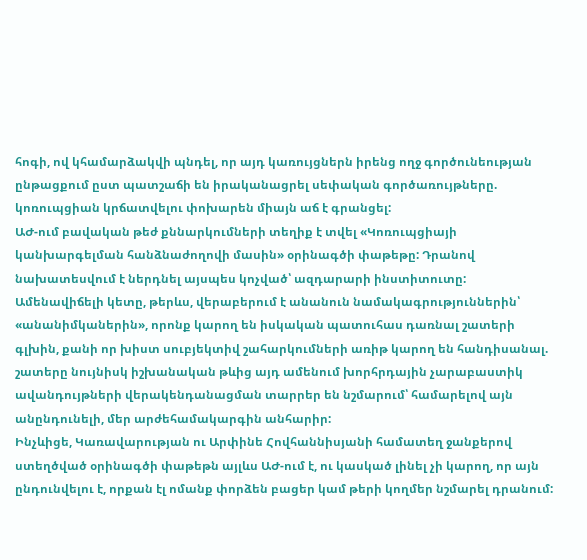հոգի, ով կհամարձակվի պնդել, որ այդ կառույցներն իրենց ողջ գործունեության ընթացքում ըստ պատշաճի են իրականացրել սեփական գործառույթները. կոռուպցիան կրճատվելու փոխարեն միայն աճ է գրանցել:
ԱԺ-ում բավական թեժ քննարկումների տեղիք է տվել «Կոռուպցիայի կանխարգելման հանձնաժողովի մասին» օրինագծի փաթեթը: Դրանով նախատեսվում է ներդնել այսպես կոչված՝ ազդարարի ինստիտուտը: Ամենավիճելի կետը, թերևս, վերաբերում է անանուն նամակագրություններին՝ «անանիմկաներին», որոնք կարող են իսկական պատուհաս դառնալ շատերի գլխին, քանի որ խիստ սուբյեկտիվ շահարկումների առիթ կարող են հանդիսանալ. շատերը նույնիսկ իշխանական թևից այդ ամենում խորհրդային չարաբաստիկ ավանդույթների վերակենդանացման տարրեր են նշմարում՝ համարելով այն անընդունելի, մեր արժեհամակարգին անհարիր:
Ինչևիցե, Կառավարության ու Արփինե Հովհաննիսյանի համատեղ ջանքերով ստեղծված օրինագծի փաթեթն այլևս ԱԺ-ում է, ու կասկած լինել չի կարող, որ այն ընդունվելու է, որքան էլ ոմանք փորձեն բացեր կամ թերի կողմեր նշմարել դրանում: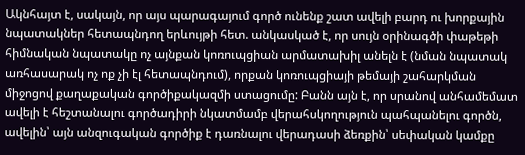Ակնհայտ է, սակայն, որ այս պարագայում գործ ունենք շատ ավելի բարդ ու խորքային նպատակներ հետապնդող երևույթի հետ. անկասկած է, որ սույն օրինագծի փաթեթի հիմնական նպատակը ոչ այնքան կոռուպցիան արմատախիլ անելն է (նման նպատակ առհասարակ ոչ ոք չի էլ հետապնդում), որքան կոռուպցիայի թեմայի շահարկման միջոցով քաղաքական գործիքակազմի ստացումը: Բանն այն է, որ սրանով անհամեմատ ավելի է հեշտանալու գործադիրի նկատմամբ վերահսկողություն պահպանելու գործն, ավելին՝ այն անզուգական գործիք է դառնալու վերադասի ձեռքին՝ սեփական կամքը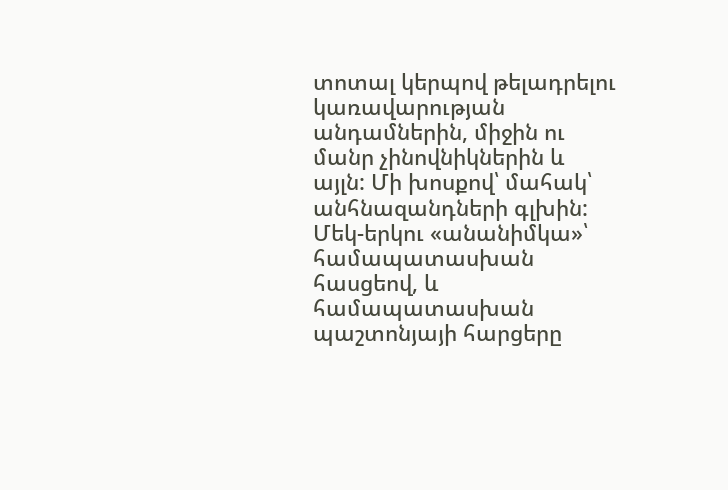տոտալ կերպով թելադրելու կառավարության անդամներին, միջին ու մանր չինովնիկներին և այլն: Մի խոսքով՝ մահակ՝ անհնազանդների գլխին: Մեկ-երկու «անանիմկա»՝ համապատասխան հասցեով, և համապատասխան պաշտոնյայի հարցերը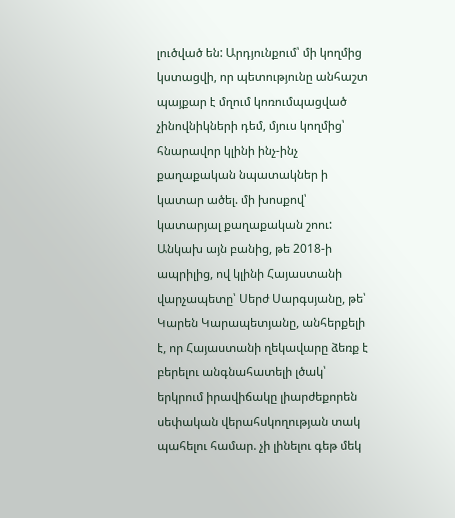լուծված են: Արդյունքում՝ մի կողմից կստացվի, որ պետությունը անհաշտ պայքար է մղում կոռումպացված չինովնիկների դեմ, մյուս կողմից՝ հնարավոր կլինի ինչ-ինչ քաղաքական նպատակներ ի կատար ածել. մի խոսքով՝ կատարյալ քաղաքական շոու:
Անկախ այն բանից, թե 2018-ի ապրիլից, ով կլինի Հայաստանի վարչապետը՝ Սերժ Սարգսյանը, թե՝ Կարեն Կարապետյանը, անհերքելի է, որ Հայաստանի ղեկավարը ձեռք է բերելու անգնահատելի լծակ՝ երկրում իրավիճակը լիարժեքորեն սեփական վերահսկողության տակ պահելու համար. չի լինելու գեթ մեկ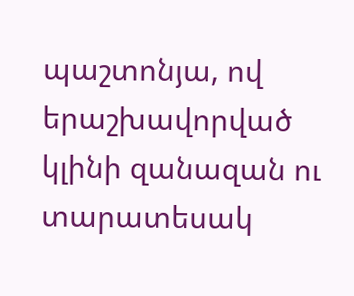պաշտոնյա, ով երաշխավորված կլինի զանազան ու տարատեսակ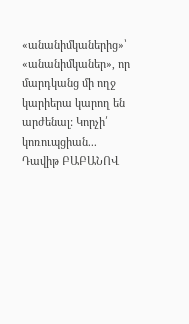«անանիմկաներից»՝ «անանիմկաներ», որ մարդկանց մի ողջ կարիերա կարող են արժենալ: Կորչի՛ կոռուպցիան...
Դավիթ ԲԱԲԱՆՈՎ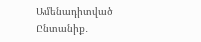Ամենադիտված
Ընտանիք․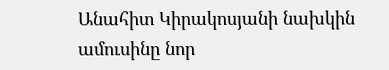Անահիտ Կիրակոսյանի նախկին ամուսինը նոր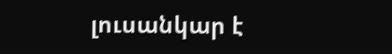լուսանկար է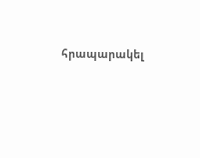հրապարակել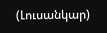(Լուսանկար)